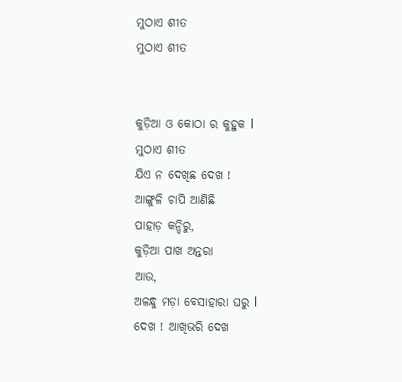ମୁଠାଏ ଶୀତ
ମୁଠାଏ ଶୀତ


କୁଡ଼ିଆ ଓ କୋଠା ର କୁହୁକ l
ମୁଠାଏ ଶୀତ
ଯିଏ ନ ଦେଖିଛ ଦେଖ !
ଆଙ୍ଗୁଳି ଚାପି ଆଣିଛି
ପାହାଡ଼ କନ୍ଦିରୁ,
କୁଡ଼ିଆ ପାଖ ଅନ୍ତରା
ଆଉ,
ଅଳନ୍ଧୁ ମଡ଼ା ବେସାହାରା ଘରୁ l
ଦେଖ ! ଆଖିଭରି ଦେଖ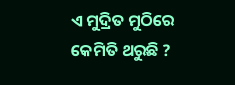ଏ ମୁଦ୍ରିତ ମୁଠିରେ
କେମିତି ଥରୁଛି ?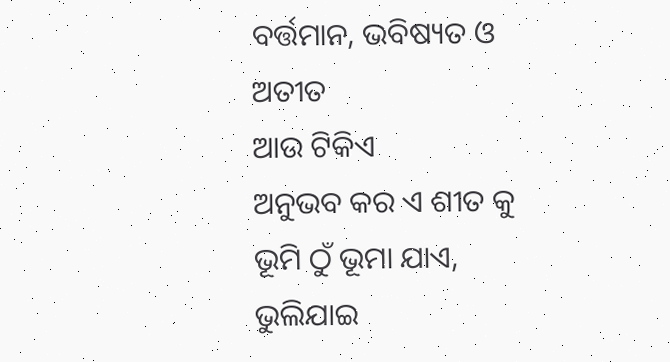ବର୍ତ୍ତମାନ, ଭବିଷ୍ୟତ ଓ ଅତୀତ
ଆଉ ଟିକିଏ
ଅନୁଭବ କର ଏ ଶୀତ କୁ
ଭୂମି ଠୁଁ ଭୂମା ଯାଏ,
ଭୁଲିଯାଇ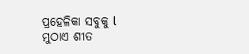ପ୍ରହେଳିକା ସବୁକୁ l
ମୁଠାଏ ଶୀତ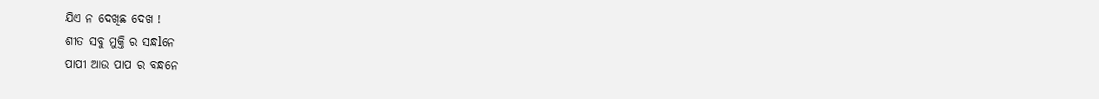ଯିଏ ନ ଦେଖିଛ ଦେଖ !
ଶୀତ ସବୁ ମୁକ୍ତି ର ସନ୍ଧlନେ
ପାପୀ ଆଉ ପାପ ର ବନ୍ଧନେ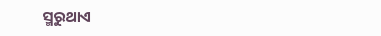ସ୍ମରୁଥାଏ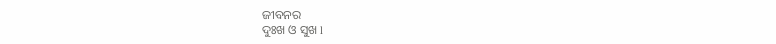ଜୀବନର
ଦୁଃଖ ଓ ସୁଖ l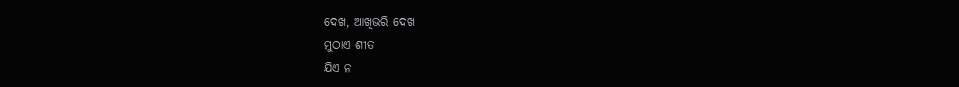ଦେଖ, ଆଖିଭରି ଦେଖ
ମୁଠାଏ ଶୀତ
ଯିଏ ନ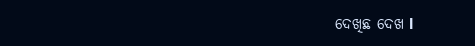ଦେଖିଛ ଦେଖ l